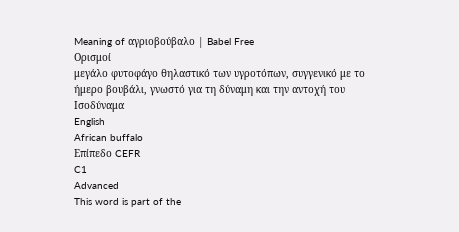Meaning of αγριοβούβαλο | Babel Free
Ορισμοί
μεγάλο φυτοφάγο θηλαστικό των υγροτόπων, συγγενικό με το ήμερο βουβάλι, γνωστό για τη δύναμη και την αντοχή του
Ισοδύναμα
English
African buffalo
Επίπεδο CEFR
C1
Advanced
This word is part of the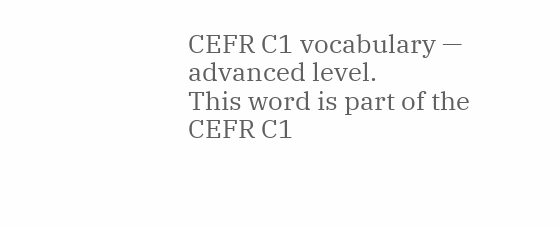CEFR C1 vocabulary — advanced level.
This word is part of the CEFR C1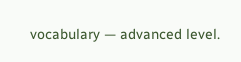vocabulary — advanced level.